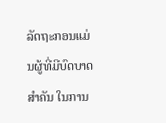ລັດຖະກອນແມ່ນຜູ້ທີ່ມີບົດບາດສໍາຄັນ ໃນການ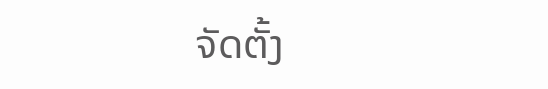ຈັດຕັ້ງ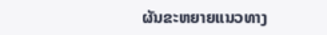ຜັນຂະຫຍາຍແນວທາງ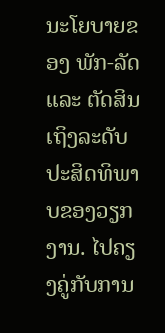ນະໂຍບາຍຂອງ ພັກ-ລັດ ແລະ ຕັດສິນເຖິງລະດັບປະສິດທິພາບຂອງວຽກງານ. ໄປຄຽງຄູ່ກັບການ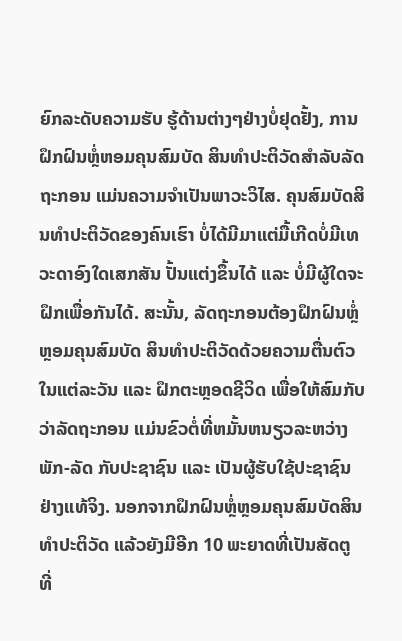ຍົກລະດັບຄວາມຮັບ ຮູ້ດ້ານຕ່າງໆຢ່າງບໍ່ຢຸດຢັ້ງ, ການຝຶກຝົນຫຼໍ່ຫອມຄຸນສົມບັດ ສິນທໍາປະຕິວັດສໍາລັບລັດຖະກອນ ແມ່ນຄວາມຈໍາເປັນພາວະວິໄສ. ຄຸນສົມບັດສິນທໍາປະຕິວັດຂອງຄົນເຮົາ ບໍ່ໄດ້ມີມາແຕ່ມື້ເກີດບໍ່ມີເທວະດາອົງໃດເສກສັນ ປັ້ນແຕ່ງຂຶ້ນໄດ້ ແລະ ບໍ່ມີຜູ້ໃດຈະຝຶກເພື່ອກັນໄດ້. ສະນັ້ນ, ລັດຖະກອນຕ້ອງຝຶກຝົນຫຼໍ່ຫຼອມຄຸນສົມບັດ ສິນທໍາປະຕິວັດດ້ວຍຄວາມຕື່ນຕົວໃນແຕ່ລະວັນ ແລະ ຝຶກຕະຫຼອດຊີວິດ ເພື່ອໃຫ້ສົມກັບວ່າລັດຖະກອນ ແມ່ນຂົວຕໍ່ທີ່ຫມັ້ນຫນຽວລະຫວ່າງພັກ-ລັດ ກັບປະຊາຊົນ ແລະ ເປັນຜູ້ຮັບໃຊ້ປະຊາຊົນຢ່າງແທ້ຈິງ. ນອກຈາກຝຶກຝົນຫຼໍ່ຫຼອມຄຸນສົມບັດສິນທໍາປະຕິວັດ ແລ້ວຍັງມີອີກ 10 ພະຍາດທີ່ເປັນສັດຕູ ທີ່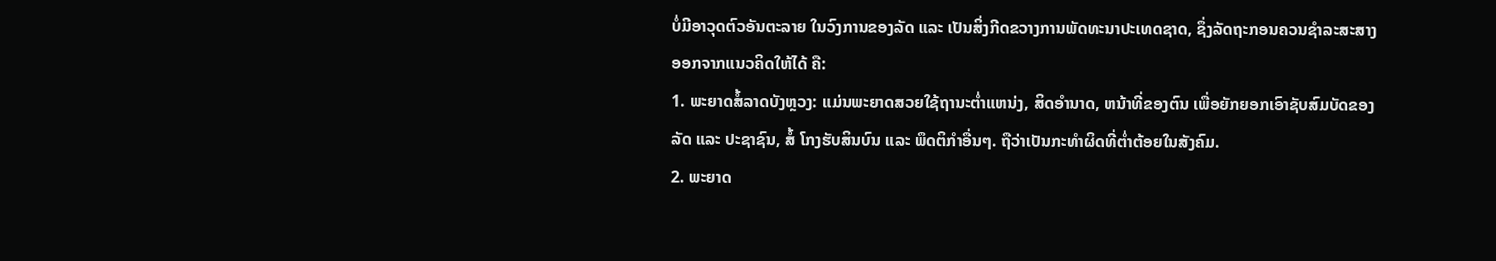ບໍ່ມີອາວຸດຕົວອັນຕະລາຍ ໃນວົງການຂອງລັດ ແລະ ເປັນສິ່ງກີດຂວາງການພັດທະນາປະເທດຊາດ, ຊຶ່ງລັດຖະກອນຄວນຊໍາລະສະສາງ ອອກຈາກແນວຄິດໃຫ້ໄດ້ ຄື:
1. ພະຍາດສໍ້ລາດບັງຫຼວງ: ແມ່ນພະຍາດສວຍໃຊ້ຖານະຕໍ່າແຫນ່ງ, ສິດອໍານາດ, ຫນ້າທີ່ຂອງຕົນ ເພື່ອຍັກຍອກເອົາຊັບສົມບັດຂອງລັດ ແລະ ປະຊາຊົນ, ສໍ້ ໂກງຮັບສິນບົນ ແລະ ພຶດຕິກໍາອື່ນໆ. ຖືວ່າເປັນກະທໍາຜິດທີ່ຕ່ຳຕ້ອຍໃນສັງຄົມ.
2. ພະຍາດ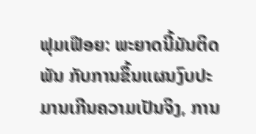ຟຸມເຟືອຍ: ພະຍາດນີ້ມັນຕິດພັນ ກັບການຂຶ້ນແຜນງົບປະມານເກີນຄວາມເປັນຈິງ, ການ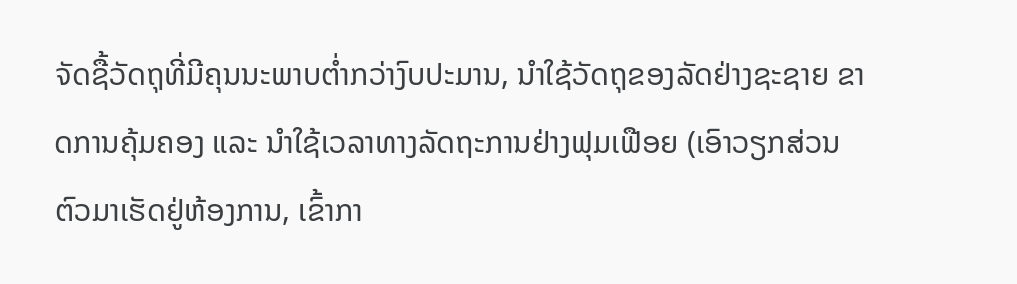ຈັດຊື້ວັດຖຸທີ່ມີຄຸນນະພາບຕໍ່າກວ່າງົບປະມານ, ນໍາໃຊ້ວັດຖຸຂອງລັດຢ່າງຊະຊາຍ ຂາດການຄຸ້ມຄອງ ແລະ ນໍາໃຊ້ເວລາທາງລັດຖະການຢ່າງຟຸມເຟືອຍ (ເອົາວຽກສ່ວນຕົວມາເຮັດຢູ່ຫ້ອງການ, ເຂົ້າກາ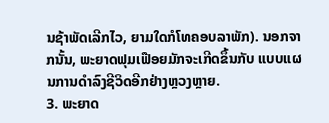ນຊ້າພັດເລີກໄວ, ຍາມໃດກໍໂທຄອບລາພັກ). ນອກຈາກນັ້ນ, ພະຍາດຟຸມເຟືອຍມັກຈະເກີດຂຶ້ນກັບ ແບບແຜນການດໍາລົງຊີວິດອີກຢ່າງຫຼວງຫຼາຍ.
3. ພະຍາດ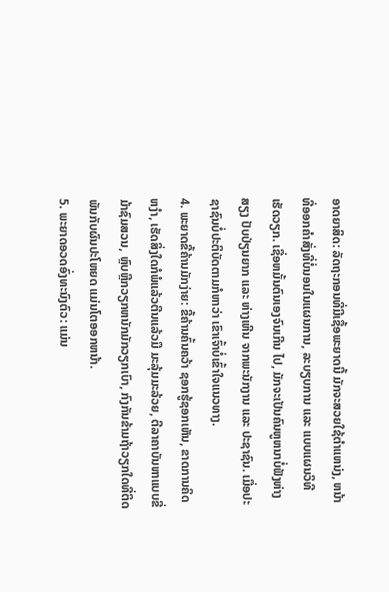ອາດຍາສິດ: ລັດຖະກອນທີ່ມີເຊື້ອພະຍາດນີ້ ມັກຈະສວຍໃຊ້ຕໍາແຫນ່ງ, ຫນ້າທີ່ອອກຄໍາສັ່ງທີ່ບໍ່ນອນໃນແຜນການ, ລະບຽບການ ແລະ ແບບແຜນວິທີເຮັດວຽກ. ເຊື່ອຫມັ້ນຕົນເອງຈົນເກີນ ໄປ, ມັກຈະເປັນຄົນຫູຫນາບໍ່ຟັງຫ່າງສຽງ ປັບປ່ຽນຍາກ ແລະ ຫ່າງເຫີນ ຈາກພະນັກງານ ແລະ ປະຊາຊົນ. ເມື່ອປະຊາຊົນບໍ່ປະຕິບັດຕາມກໍຫາວ່າ ເຂົາເຈົ້າບໍ່ເຂົ້າໃຈແນວທາງ.
4. ພະຍາດຂີ້ຄ້ານມັກງ່າຍ: ຂີ້ຄ້ານຄົ້ນຄວ້າ ຊອກຮູ້ຊອກເຫັນ, ຂາດການຄິດຫງໍາ, ເຮັດສິ່ງໃດກໍພໍແລ້ວຕີນແລ້ວມື ມະລຸ້ມມະລ້ວຍ, ຕີລາຄາບັນຫາແບບຂີ່ມ້າຊົມສວນ, ຫຼົບຫຼີກວຽກຫນັກມັກວຽກເບົາ, ກົງກັນຂ້າມຖ້າວຽກໃດທີ່ຕິດພັນກັບຜົນປະໂຫຍດ ແມ່ນໂຕອອກຫນ້າ.
5. ພະຍາດອວດອົ່ງທະນົງຕົວ: ແມ່ນ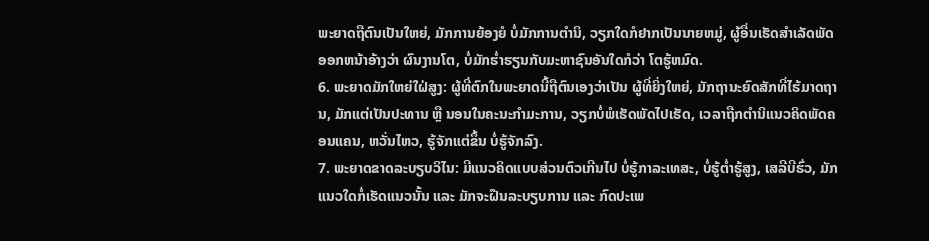ພະຍາດຖືຕົນເປັນໃຫຍ່, ມັກການຍ້ອງຍໍ ບໍ່ມັກການຕໍານິ, ວຽກໃດກໍຢາກເປັນນາຍຫມູ່, ຜູ້ອື່ນເຮັດສໍາເລັດພັດອອກຫນ້າອ້າງວ່າ ຜົນງານໂຕ, ບໍ່ມັກຮໍ່າຮຽນກັບມະຫາຊົນອັນໃດກໍວ່າ ໂຕຮູ້ຫມົດ.
6. ພະຍາດມັກໃຫຍ່ໃຝ່ສູງ: ຜູ້ທີ່ຕົກໃນພະຍາດນີ້ຖືຕົນເອງວ່າເປັນ ຜູ້ທີ່ຍິ່ງໃຫຍ່, ມັກຖານະຍົດສັກທີ່ໄຮ້ມາດຖານ, ມັກແຕ່ເປັນປະທານ ຫຼື ນອນໃນຄະນະກໍາມະການ, ວຽກບໍ່ພໍເຮັດພັດໄປເຮັດ, ເວລາຖືກຕໍານິແນວຄິດພັດຄອນແຄນ, ຫວັ່ນໄຫວ, ຮູ້ຈັກແຕ່ຂຶ້ນ ບໍ່ຮູ້ຈັກລົງ.
7. ພະຍາດຂາດລະບຽບວິໄນ: ມີແນວຄິດແບບສ່ວນຕົວເກີນໄປ ບໍ່ຮູ້ກາລະເທສະ, ບໍ່ຮູ້ຕໍ່າຮູ້ສູງ, ເສລີບີຮົ່ວ, ມັກແນວໃດກໍ່ເຮັດແນວນັ້ນ ແລະ ມັກຈະຝືນລະບຽບການ ແລະ ກົດປະເພ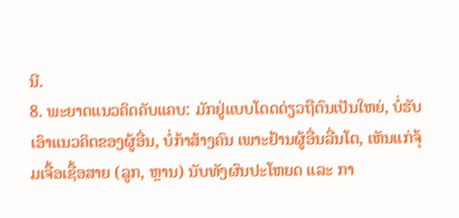ນີ.
8. ພະຍາດແນວຄິດຄັບແຄບ: ມັກຢູ່ແບບໂດດດ່ຽວຖືຕົນເປັນໃຫຍ່, ບໍ່ຮັບເອົາແນວຄິດຂອງຜູ້ອື່ນ, ບໍ່ກ້າສ້າງຄົນ ເພາະຢ້ານຜູ້ອື່ນລື່ນໂຕ, ເຫັນແກ່ຈຸ້ມເຈື້ອເຊື້ອສາຍ (ລູກ, ຫຼານ) ນັບທັງຜົນປະໂຫຍດ ແລະ ກາ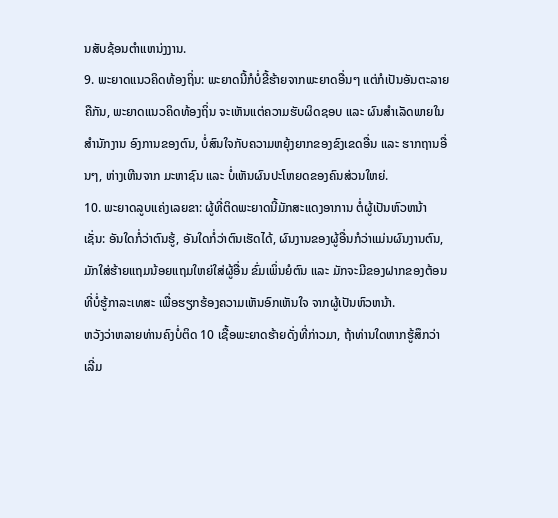ນສັບຊ້ອນຕໍາແຫນ່ງງານ.
9. ພະຍາດແນວຄິດທ້ອງຖິ່ນ: ພະຍາດນີ້ກໍບໍ່ຂີ້ຮ້າຍຈາກພະຍາດອື່ນໆ ແຕ່ກໍເປັນອັນຕະລາຍ ຄືກັນ, ພະຍາດແນວຄິດທ້ອງຖິ່ນ ຈະເຫັນແຕ່ຄວາມຮັບຜິດຊອບ ແລະ ຜົນສໍາເລັດພາຍໃນສໍານັກງານ ອົງການຂອງຕົນ, ບໍ່ສົນໃຈກັບຄວາມຫຍຸ້ງຍາກຂອງຂົງເຂດອື່ນ ແລະ ຮາກຖານອື່ນໆ, ຫ່າງເຫີນຈາກ ມະຫາຊົນ ແລະ ບໍ່ເຫັນຜົນປະໂຫຍດຂອງຄົນສ່ວນໃຫຍ່.
10. ພະຍາດລູບແຄ່ງເລຍຂາ: ຜູ້ທີ່ຕິດພະຍາດນີ້ມັກສະແດງອາການ ຕໍ່ຜູ້ເປັນຫົວຫນ້າ ເຊັ່ນ: ອັນໃດກໍ່ວ່າຕົນຮູ້, ອັນໃດກໍ່ວ່າຕົນເຮັດໄດ້, ຜົນງານຂອງຜູ້ອື່ນກໍວ່າແມ່ນຜົນງານຕົນ, ມັກໃສ່ຮ້າຍແຖມນ້ອຍແຖມໃຫຍ່ໃສ່ຜູ້ອື່ນ ຂົ່ມເພິ່ນຍໍຕົນ ແລະ ມັກຈະມີຂອງຝາກຂອງຕ້ອນ ທີ່ບໍ່ຮູ້ກາລະເທສະ ເພື່ອຮຽກຮ້ອງຄວາມເຫັນອົກເຫັນໃຈ ຈາກຜູ້ເປັນຫົວຫນ້າ.
ຫວັງວ່າຫລາຍທ່ານຄົງບໍ່ຕິດ 10 ເຊື້ອພະຍາດຮ້າຍດັ່ງທີ່ກ່າວມາ, ຖ້າທ່ານໃດຫາກຮູ້ສຶກວ່າ ເລີ່ມ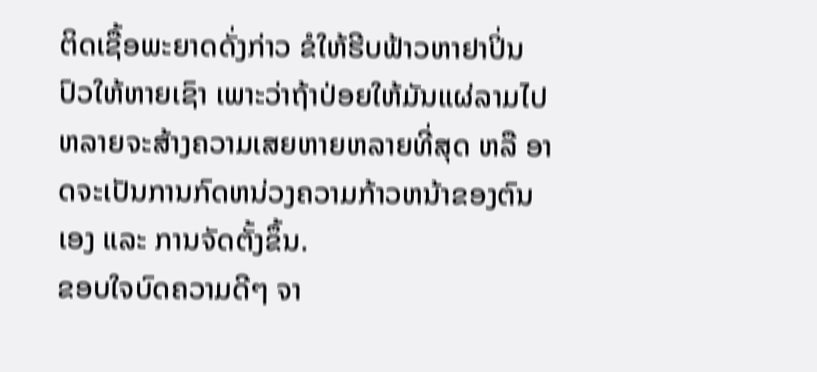ຕິດເຊື້ອພະຍາດດັ່ງກ່າວ ຂໍໃຫ້ຮີບຟ້າວຫາຢາປິ່ນປົວໃຫ້ຫາຍເຊົາ ເພາະວ່າຖ້າປ່ອຍໃຫ້ມັນແຜ່ລາມໄປ ຫລາຍຈະສ້າງຄວາມເສຍຫາຍຫລາຍທີ່ສຸດ ຫລື ອາດຈະເປັນການກົດຫນ່ວງຄວາມກ້າວຫນ້າຂອງຕົນເອງ ແລະ ການຈັດຕັ້ງຂຶ້ນ.
ຂອບໃຈບົດຄວາມດີໆ ຈາ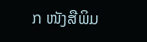ກ ໜັງສືພິມ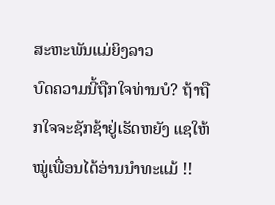ສະຫະພັນແມ່ຍິງລາວ
ບົດຄວາມນີ້ຖືກໃຈທ່ານບໍ? ຖ້າຖືກໃຈຈະຊັກຊ້າຢູ່ເຮັດຫຍັງ ແຊໃຫ້ໝູ່ເພື່ອນໄດ້ອ່ານນຳທະແມ້ !!